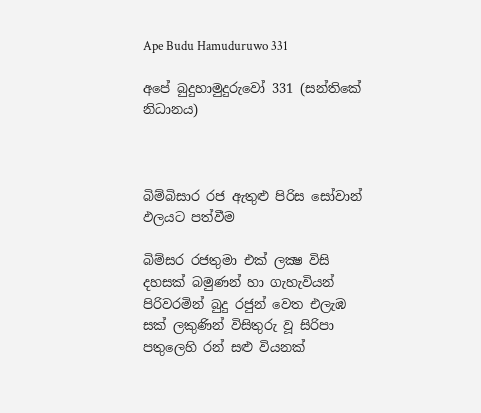Ape Budu Hamuduruwo 331

අපේ බුදුහාමුදුරුවෝ 331 (සන්තිකේ නිධානය)



බිම්බිසාර රජ ඇතුළු පිරිස සෝවාන් ඵලයට පත්වීම

බිම්සර රජතුමා එක් ලක්‍ෂ විසි දහසක් බමුණන් හා ගැහැවියන් පිරිවරමින් බුදු රජුන් වෙත එලැඹ සක් ලකුණින් විසිතුරු වූ සිරිපා පතුලෙහි රන් සළු වියනක්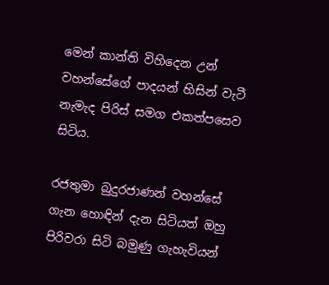මෙන් කාන්ති විහිදෙන උන් වහන්සේගේ පාදයන් හිසින් වැටී නැමැද පිරිස් සමග එකත්පසෙව සිටිය.

රජතුමා බුදුරජාණන් වහන්සේ ගැන හොඳින් දැන සිටියත් ඔහු පිරිවරා සිටි බමුණු ගැහැවියන්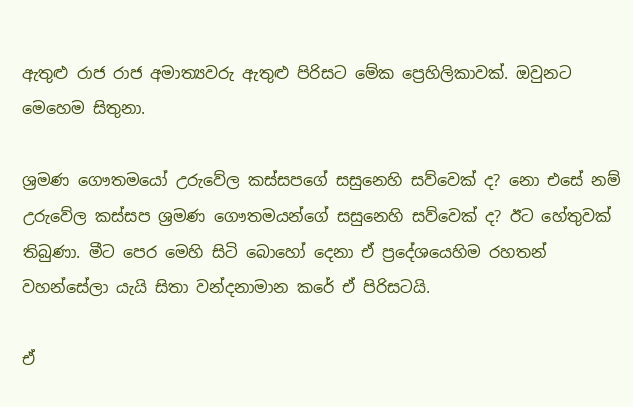ඇතුළු රාජ රාජ අමාත්‍යවරු ඇතුළු පිරිසට මේක ප්‍රෙහිලිකාවක්. ඔවුනට මෙහෙම සිතුනා.

ශ්‍රමණ ගෞතමයෝ උරුවේල කස්සපගේ සසුනෙහි සව්වෙක් ද? නො එසේ නම් උරුවේල කස්සප ශ්‍රමණ ගෞතමයන්ගේ සසුනෙහි සව්වෙක් ද? ඊට හේතුවක් තිබුණා. මීට පෙර මෙහි සිටි බොහෝ දෙනා ඒ ප්‍රදේශයෙහිම රහතන් වහන්සේලා යැයි සිතා වන්දනාමාන කරේ ඒ පිරිසටයි.

ඒ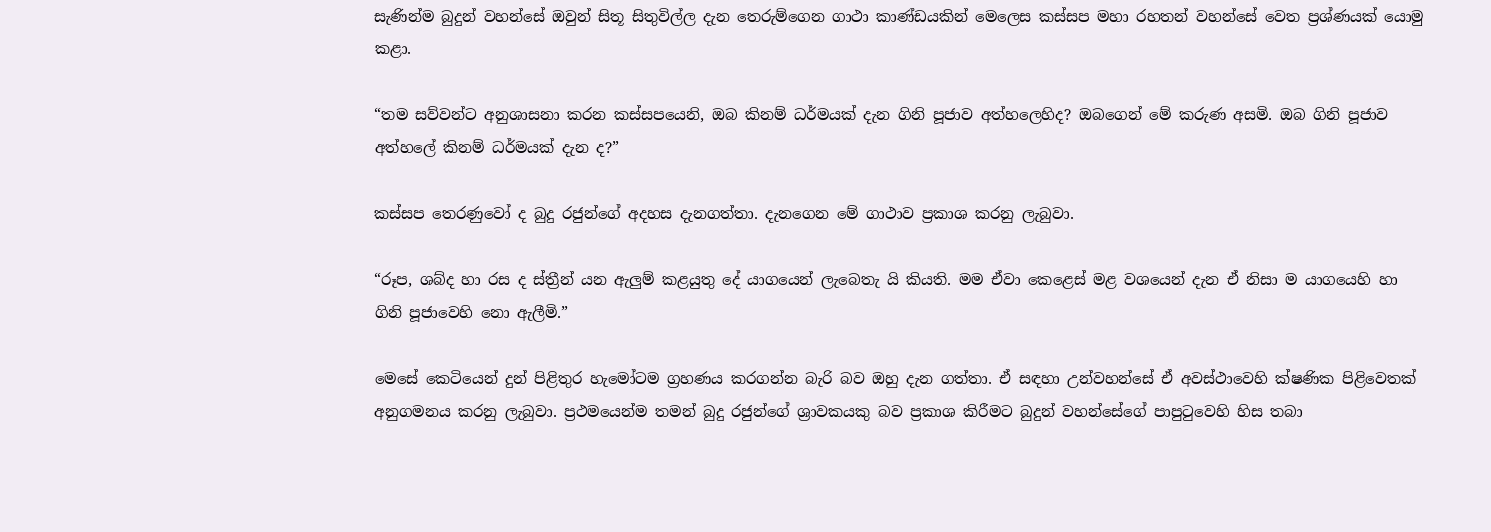සැණින්ම බුදුන් වහන්සේ ඔවුන් සිතූ සිතුවිල්ල දැන තෙරුම්ගෙන ගාථා කාණ්ඩයකින් මෙලෙස කස්සප මහා රහතන් වහන්සේ වෙත ප්‍රශ්ණයක් යොමු කළා.

“තම සව්වන්ට අනුශාසනා කරන කස්සපයෙනි, ඔබ කිනම් ධර්මයක් දැන ගිනි පූජාව අත්හලෙහිද? ඔබගෙන් මේ කරුණ අසමි. ඔබ ගිනි පූජාව අත්හලේ කිනම් ධර්මයක් දැන ද?”

කස්සප තෙරණුවෝ ද බුදු රජුන්ගේ අදහස දැනගත්තා. දැනගෙන මේ ගාථාව ප්‍රකාශ කරනු ලැබුවා.

“රූප, ශබ්ද හා රස ද ස්ත්‍රීන් යන ඇලුම් කළයුතු දේ යාගයෙන් ලැබෙතැ යි කියති. මම ඒවා කෙළෙස් මළ වශයෙන් දැන ඒ නිසා ම යාගයෙහි හා ගිනි පූජාවෙහි නො ඇලීමි.”

මෙසේ කෙටියෙන් දුන් පිළිතුර හැමෝටම ග්‍රහණය කරගන්න බැරි බව ඔහු දැන ගත්තා. ඒ සඳහා උන්වහන්සේ ඒ අවස්ථාවෙහි ක්ෂණික පිළිවෙතක් අනුගමනය කරනු ලැබුවා. ප්‍රථමයෙන්ම තමන් බුදු රජුන්ගේ ශ්‍රාවකයකු බව ප්‍රකාශ කිරීමට බුදුන් වහන්සේගේ පාපුටුවෙහි හිස තබා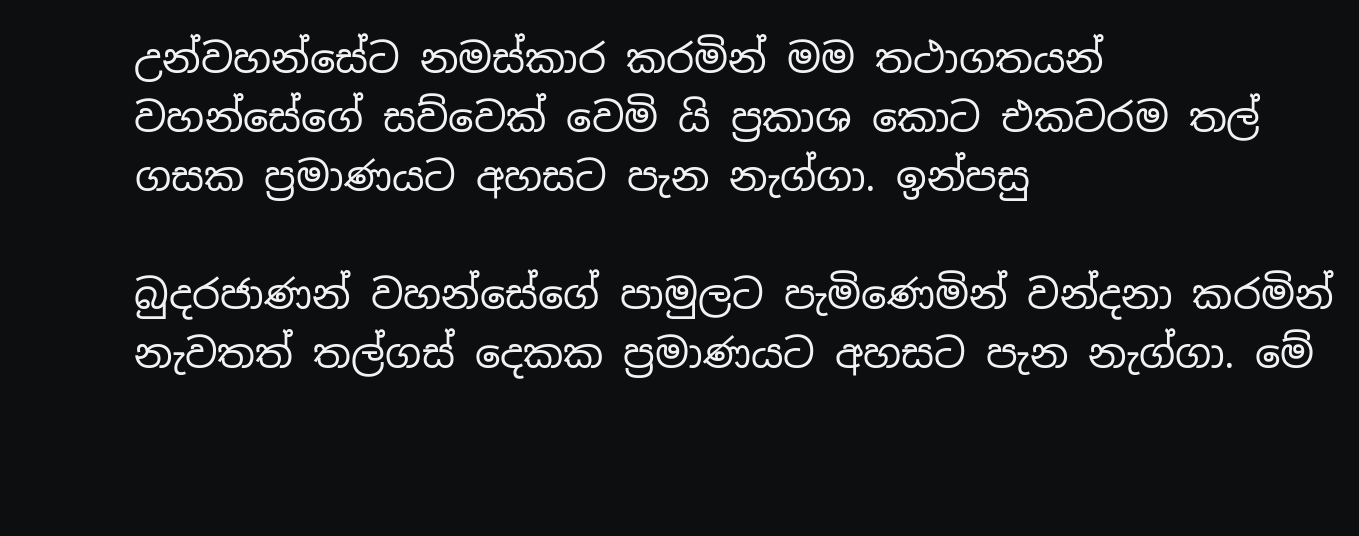උන්වහන්සේට නමස්කාර කරමින් මම තථාගතයන් වහන්සේගේ සව්වෙක් වෙමි යි ප්‍රකාශ කොට එකවරම තල් ගසක ප්‍රමාණයට අහසට පැන නැග්ගා. ඉන්පසු

බුදරජාණන් වහන්සේගේ පාමුලට පැමිණෙමින් වන්දනා කරමින් නැවතත් තල්ගස් දෙකක ප්‍රමාණයට අහසට පැන නැග්ගා. මේ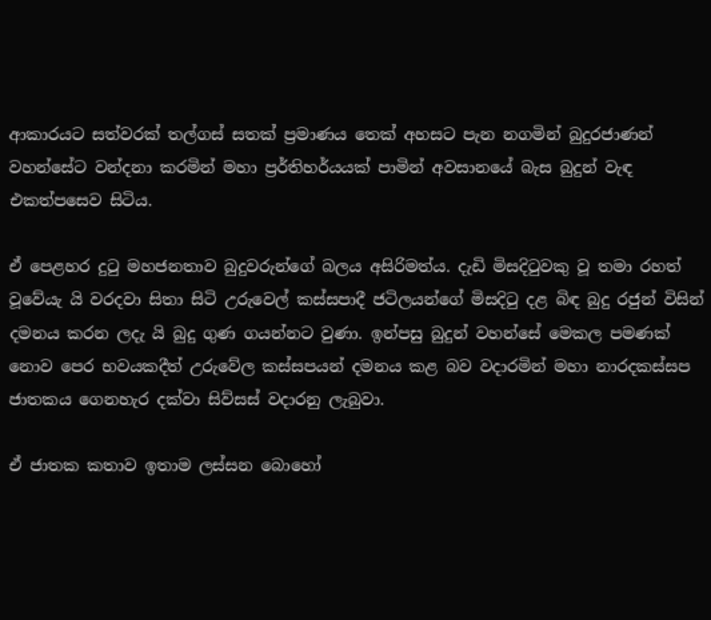ආකාරයට සත්වරක් තල්ගස් සතක් ප්‍රමාණය තෙක් අහසට පැන නගමින් බුදුරජාණන් වහන්සේට වන්දනා කරමින් මහා ප්‍රර්තිහර්යයක් පාමින් අවසානයේ බැස බුදුන් වැඳ එකත්පසෙව සිටිය.

ඒ පෙළහර දුටු මහජනතාව බුදුවරුන්ගේ බලය අසිරිමත්ය. දැඩි මිසදිටුවකු වූ තමා රහත් වූවේයැ යි වරදවා සිතා සිටි උරුවෙල් කස්සපාදී ජටිලයන්ගේ මිසදිටු දළ බිඳ බුදු රජුන් විසින් දමනය කරන ලදැ යි බුදු ගුණ ගයන්නට වුණා. ඉන්පසු බුදුන් වහන්සේ මෙකල පමණක් නොව පෙර භවයකදීත් උරුවේල කස්සපයන් දමනය කළ බව වදාරමින් මහා නාරදකස්සප ජාතකය ගෙනහැර දක්වා සිව්සස් වදාරනු ලැබුවා.

ඒ ජාතක කතාව ඉතාම ලස්සන බොහෝ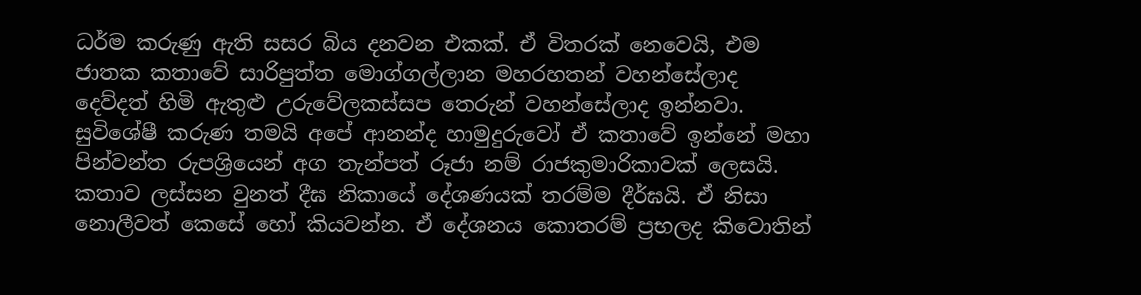ධර්ම කරුණු ඇති සසර බිය දනවන එකක්. ඒ විතරක් නෙවෙයි, එම ජාතක කතාවේ සාරිපුත්ත මොග්ගල්ලාන මහරහතන් වහන්සේලාද දෙව්දත් හිමි ඇතුළු උරුවේලකස්සප තෙරුන් වහන්සේලාද ඉන්නවා. සුවිශේෂී කරුණ තමයි අපේ ආනන්ද හාමුදුරුවෝ ඒ කතාවේ ඉන්නේ මහා පින්වන්ත රුපශ්‍රියෙන් අග තැන්පත් රූජා නම් රාජකුමාරිකාවක් ලෙසයි. කතාව ලස්සන වුනත් දීඝ නිකායේ දේශණයක් තරම්ම දීර්ඝයි. ඒ නිසා නොලීවත් කෙසේ හෝ කියවන්න. ඒ දේශනය කොතරම් ප්‍රභලද කිවොතින්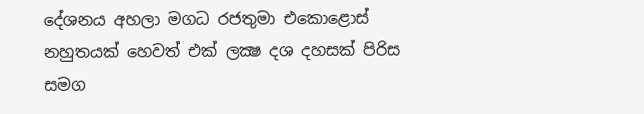දේශනය අහලා මගධ රජතුමා එකොළොස් නහුතයක් හෙවත් එක් ලක්‍ෂ දශ දහසක් පිරිස සමග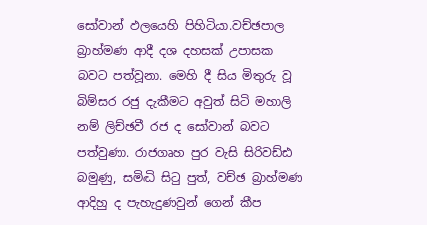සෝවාන් ඵලයෙහි පිහිටියා.වච්ඡපාල බ්‍රාහ්මණ ආදී දශ දහසක් උපාසක බවට පත්වූනා. මෙහි දී සිය මිතුරු වූ බිම්සර රජු දැකීමට අවුත් සිටි මහාලි නම් ලිච්ඡවී රජ ද සෝවාන් බවට පත්වුණා. රාජගෘහ පුර වැසි සිරිවඩ්ඪ බමුණු, සමිද්‍ධි සිටු පුත්, වච්ඡ බ්‍රාහ්මණ ආදිහු ද පැහැදුණවුන් ගෙන් කීප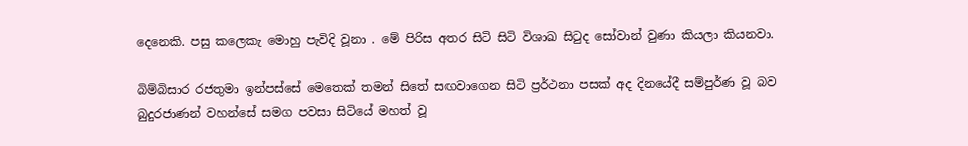දෙනෙකි. පසු කලෙකැ මොහු පැවිදි වූනා . මේ පිරිස අතර සිටි සිටි විශාඛ සිටුද සෝවාන් වුණා කියලා කියනවා.

බිම්බිසාර රජතුමා ඉන්පස්සේ මෙතෙක් තමන් සිතේ සඟවාගෙන සිටි ප්‍රර්ථනා පසක් අද දිනයේදී සම්පුර්ණ වූ බව බුදුරජාණන් වහන්සේ සමග පවසා සිටියේ මහත් වූ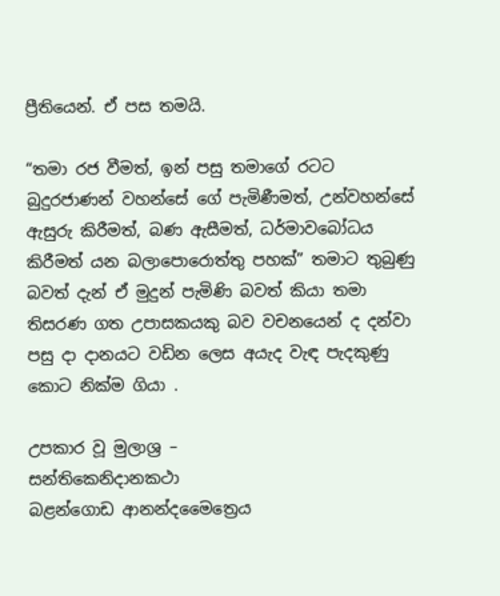ප්‍රීතියෙන්. ඒ පස තමයි.

“තමා රජ වීමත්, ඉන් පසු තමාගේ රටට බුදුරජාණන් වහන්සේ ගේ පැමිණීමත්, උන්වහන්සේ ඇසුරු කිරීමත්, බණ ඇසීමත්, ධර්මාවබෝධය කිරීමත් යන බලාපොරොත්තු පහක්” තමාට තුබුණු බවත් දැන් ඒ මුදුන් පැමිණි බවත් කියා තමා තිසරණ ගත උපාසකයකු බව වචනයෙන් ද දන්වා පසු දා දානයට වඩින ලෙස අයැද වැඳ පැදකුණු කොට නික්ම ගියා .

උපකාර වූ මුලාශ්‍ර –
සන්තිකෙනිදානකථා
බළන්ගොඩ ආනන්දමෛත්‍රෙය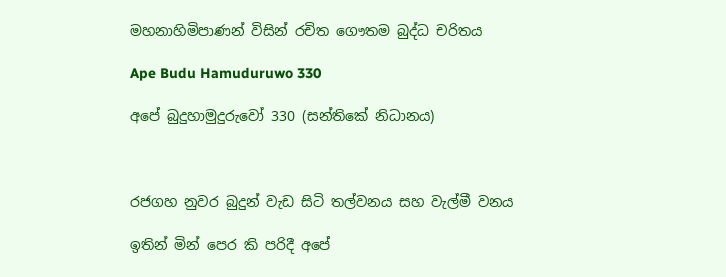මහනාහිමිපාණන් විසින් රචිත ගෞතම බුද්ධ චරිතය

Ape Budu Hamuduruwo 330

අපේ බුදුහාමුදුරුවෝ 330 (සන්තිකේ නිධානය)



රජගහ නුවර බුදුන් වැඩ සිටි තල්වනය සහ වැල්මී වනය

ඉතින් මින් පෙර කි පරිදී අපේ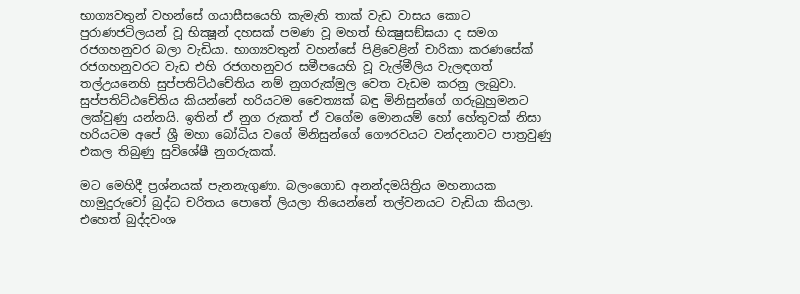භාග්‍යවතුන් වහන්සේ ගයාසීසයෙහි කැමැති තාක් වැඩ වාසය කොට පුරාණජටිලයන් වූ භික්‍ෂූන් දහසක් පමණ වූ මහත් භික්‍ෂුසඞ්ඝයා ද සමග රජගහනුවර බලා වැඩියා. භාග්‍යවතුන් වහන්සේ පිළිවෙළින් චාරිකා කරණසේක් රජගහනුවරට වැඩ එහි රජගහනුවර සමීපයෙහි වූ වැල්මීලිය වැලඳගත් තල්උයනෙහි සුප්පතිට්ඨචේතිය නම් නුගරුක්මුල වෙත වැඩම කරනු ලැබුවා. සුප්පතිට්ඨචේතිය කියන්නේ හරියටම චෛත්‍යක් බඳු මිනිසුන්ගේ ගරුබුහුමනට ලක්වුණු යන්නයි. ඉතින් ඒ නුග රුකත් ඒ වගේම මොනයම් හෝ හේතුවක් නිසා හරියටම අපේ ශ්‍රී මහා බෝධිය වගේ මිනිසුන්ගේ ගෞරවයට වන්දනාවට පාත්‍රවුණු එකල තිබුණු සුවිශේෂී නුගරුකක්.

මට මෙහිදී ප්‍රශ්නයක් පැනනැගුණා. බලංගොඩ අනන්දමයිත්‍රිය මහනායක හාමුදුරුවෝ බුද්ධ චරිතය පොතේ ලියලා තියෙන්නේ තල්වනයට වැඩියා කියලා. එහෙත් බුද්දවංශ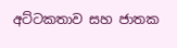අට්ටකතාව සහ ජාතක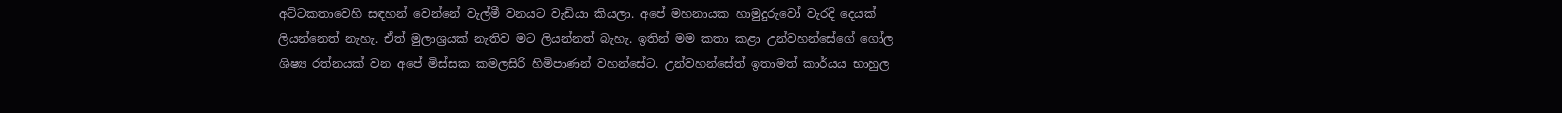අට්ටකතාවෙහි සඳහන් වෙන්නේ වැල්මී වනයට වැඩියා කියලා. අපේ මහනායක හාමුදුරුවෝ වැරදි දෙයක් ලියන්නෙත් නැහැ. ඒත් මුලාශ්‍රයක් නැතිව මට ලියන්නත් බැහැ. ඉතින් මම කතා කළා උන්වහන්සේගේ ගෝල ශිෂ්‍ය රත්නයක් වන අපේ මිස්සක කමලසිරි හිමිපාණන් වහන්සේට. උන්වහන්සේත් ඉතාමත් කාර්යය භාහුල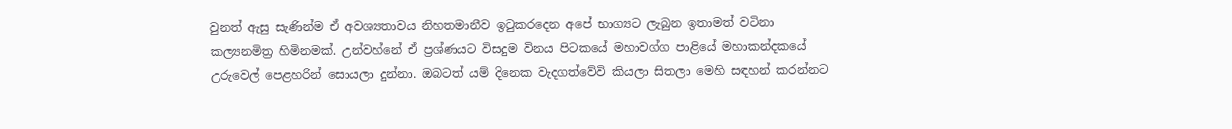වුනත් ඇසු සැණින්ම ඒ අවශ්‍යතාවය නිහතමානීව ඉටුකරදෙන අපේ භාග්‍යට ලැබුන ඉතාමත් වටිනා කල්‍යනමිත්‍ර හිමිනමක්. උන්වහ්නේ ඒ ප්‍රශ්ණයට විසදුම විනය පිටකයේ මහාවග්ග පාළියේ මහාකන්දකයේ උරුවෙල් පෙළහරින් සොයලා දුන්නා. ඔබටත් යම් දිනෙක වැදගත්වේවි කියලා සිතලා මෙහි සඳහන් කරන්නට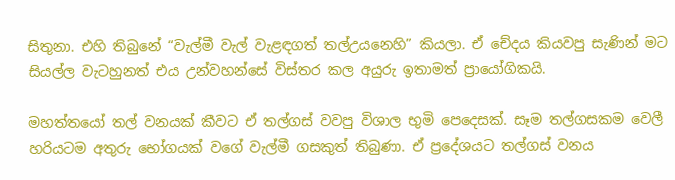සිතුනා. එහි තිබුනේ “වැල්මී වැල් වැළඳගත් තල්උයනෙහි” කියලා. ඒ චේදය කියවපු සැණින් මට සියල්ල වැටහුනත් එය උන්වහන්සේ විස්තර කල අයුරු ඉතාමත් ප්‍රායෝගිකයි.

මහත්තයෝ තල් වනයක් කීවට ඒ තල්ගස් වවපු විශාල භුමි පෙදෙසක්. සෑම තල්ගසකම වෙලී හරියටම අතුරු භෝගයක් වගේ වැල්මී ගසකුත් තිබුණා. ඒ ප්‍රදේශයට තල්ගස් වනය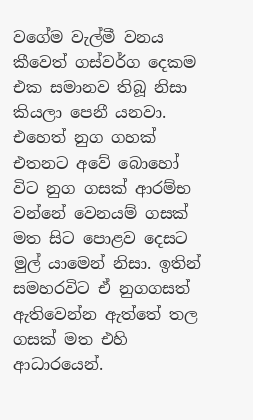වගේම වැල්මී වනය කීවෙත් ගස්වර්ග දෙකම එක සමානව තිබූ නිසා කියලා පෙනී යනවා. එහෙත් නුග ගහක් එතනට අවේ බොහෝ විට නුග ගසක් ආරම්භ වන්නේ වෙනයම් ගසක් මත සිට පොළව දෙසට මුල් යාමෙන් නිසා. ඉතින් සමහරවිට ඒ නුගගසත් ඇතිවෙන්න ඇත්තේ තල ගසක් මත එහි ආධාරයෙන්.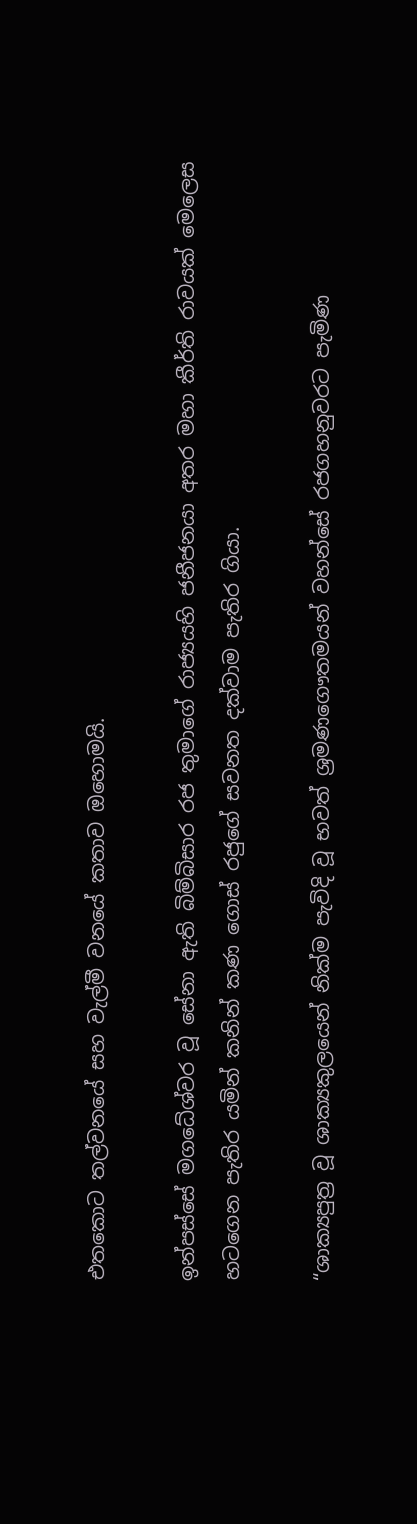එතකොට තල්වනයේ සහ වැල්මී වනයේ කතාව ඔහොමයි.

ඉන්පස්සේ මගධේශ්වර වූ සේනා ඇති බිම්බිසාර රජ තුමාගේ රාජ්‍යයහි ජනීජනයා අතර මහා කීර්ති රාවයක් මෙලෙස හටගෙන පැතිර යමින් කනින් කණ ගොස් රජුගේ සවනත දක්වාම පැතිර ගියා.

“ශාක්‍යපුත්‍ර වූ ශාක්‍යකුලයෙන් නික්ම පැවිදි වූ භවත් ශ්‍රමණගෞතමයන් වහන්සේ රජගහනුවරට පැමිණ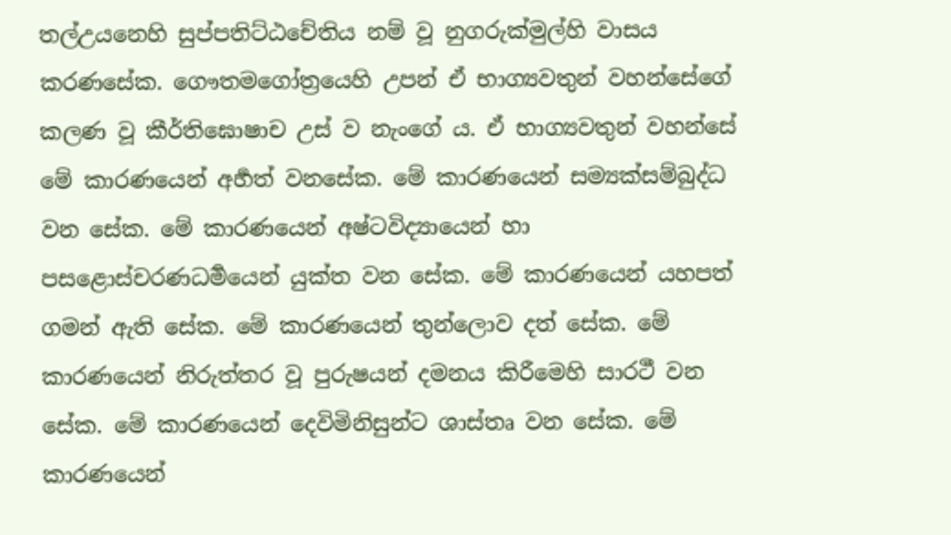තල්උයනෙහි සුප්පතිට්ඨචේතිය නම් වූ නුගරුක්මුල්හි වාසය කරණසේක. ගෞතමගෝත්‍රයෙහි උපන් ඒ භාග්‍යවතුන් වහන්සේගේ කලණ වූ කීර්තිඝොෂාච උස් ව නැංගේ ය. ඒ භාග්‍යවතුන් වහන්සේ මේ කාරණයෙන් අර්‍හත් වනසේක. මේ කාරණයෙන් සම්‍යක්සම්බුද්ධ වන සේක. මේ කාරණයෙන් අෂ්ටවිද්‍යායෙන් හා පසළොස්චරණධර්‍මයෙන් යුක්ත වන සේක. මේ කාරණයෙන් යහපත් ගමන් ඇති සේක. මේ කාරණයෙන් තුන්ලොව දත් සේක. මේ කාරණයෙන් නිරුත්තර වූ පුරුෂයන් දමනය කිරීමෙහි සාරථී වන සේක. මේ කාරණයෙන් දෙවිමිනිසුන්ට ශාස්තෘ වන සේක. මේ කාරණයෙන්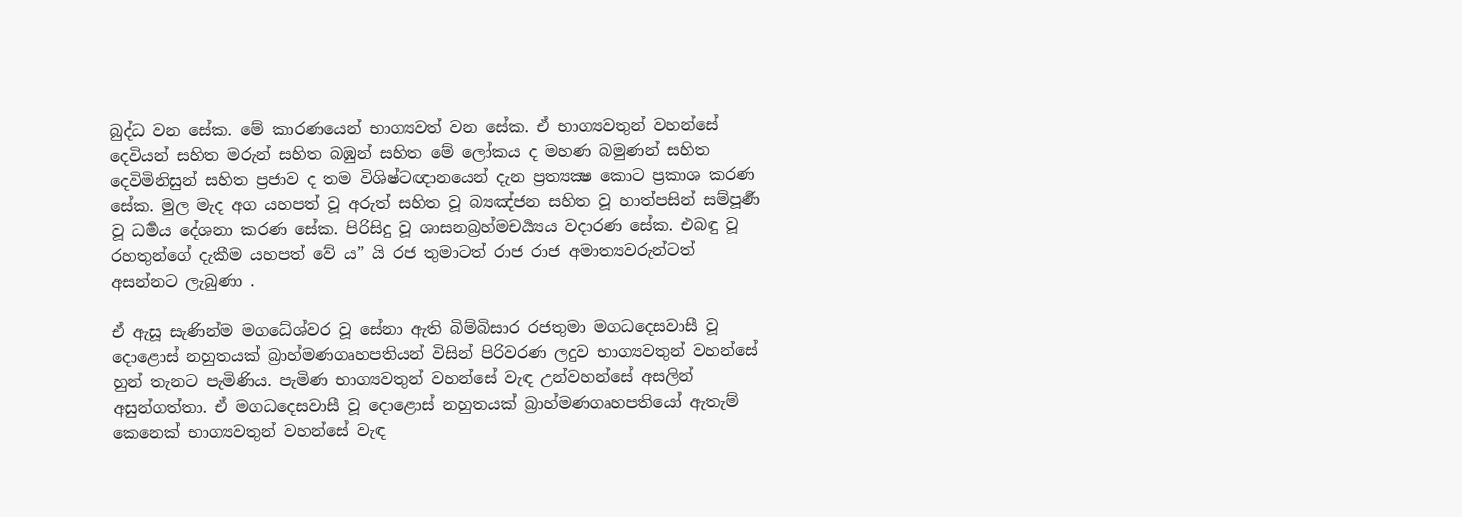බුද්ධ වන සේක. මේ කාරණයෙන් භාග්‍යවත් වන සේක. ඒ භාග්‍යවතුන් වහන්සේ දෙවියන් සහිත මරුන් සහිත බඹුන් සහිත මේ ලෝකය ද මහණ බමුණන් සහිත දෙවිමිනිසුන් සහිත ප්‍රජාව ද තම විශිෂ්ටඥානයෙන් දැන ප්‍රත්‍යක්‍ෂ කොට ප්‍රකාශ කරණ සේක. මුල මැද අග යහපත් වූ අරුත් සහිත වූ බ්‍යඤ්ජන සහිත වූ හාත්පසින් සම්පූර්‍ණ වූ ධර්‍මය දේශනා කරණ සේක. පිරිසිදු වූ ශාසනබ්‍රහ්මචර්‍ය්‍යය වදාරණ සේක. එබඳු වූ රහතුන්ගේ දැකීම යහපත් වේ ය” යි රජ තුමාටත් රාජ රාජ අමාත්‍යවරුන්ටත් අසන්නට ලැබුණා .

ඒ ඇසූ සැණින්ම මගධේශ්වර වූ සේනා ඇති බිම්බිසාර රජතුමා මගධදෙසවාසී වූ දොළොස් නහුතයක් බ්‍රාහ්මණගෘහපතියන් විසින් පිරිවරණ ලදුව භාග්‍යවතුන් වහන්සේ හුන් තැනට පැමිණිය. පැමිණ භාග්‍යවතුන් වහන්සේ වැඳ උන්වහන්සේ අසලින් අසුන්ගත්තා. ඒ මගධදෙසවාසී වූ දොළොස් නහුතයක් බ්‍රාහ්මණගෘහපතියෝ ඇතැම් කෙනෙක් භාග්‍යවතුන් වහන්සේ වැඳ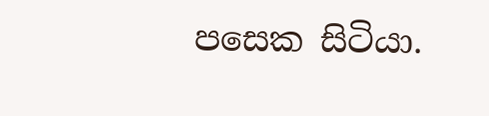පසෙක සිටියා.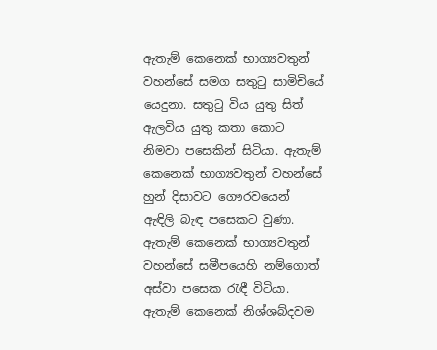ඇතැම් කෙනෙක් භාග්‍යවතුන් වහන්සේ සමග සතුටු සාමිචියේ යෙදුනා. සතුටු විය යුතු සිත් ඇලවිය යුතු කතා කොට නිමවා පසෙකින් සිටියා. ඇතැම් කෙනෙක් භාග්‍යවතුන් වහන්සේ හුන් දිසාවට ගෞරවයෙන් ඇඳිලි බැඳ පසෙකට වුණා. ඇතැම් කෙනෙක් භාග්‍යවතුන් වහන්සේ සමීපයෙහි නම්ගොත් අස්වා පසෙක රැඳී විටියා. ඇතැම් කෙනෙක් නිශ්ශබ්දවම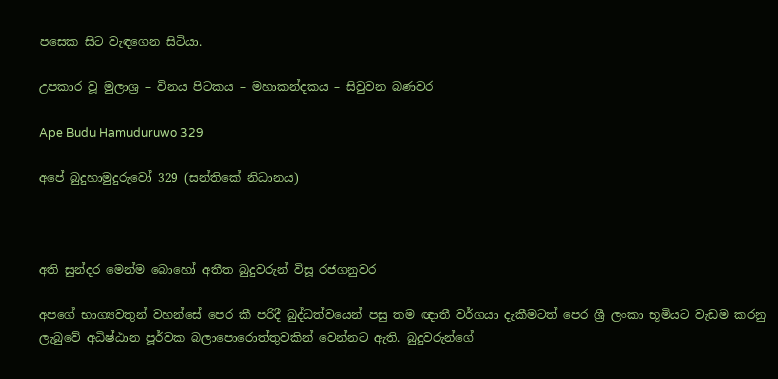පසෙක සිට වැඳගෙන සිටියා.

උපකාර වූ මුලාශ්‍ර – විනය පිටකය – මහාකන්දකය – සිවුවන බණවර

Ape Budu Hamuduruwo 329

අපේ බුදුහාමුදුරුවෝ 329 (සන්තිකේ නිධානය)



අති සුන්දර මෙන්ම බොහෝ අතීත බුදුවරුන් විසූ රජගනුවර

අපගේ භාග්‍යවතුන් වහන්සේ පෙර කී පරිදී බුද්ධත්වයෙන් පසු තම ඥාතී වර්ගයා දැකීමටත් පෙර ශ්‍රී ලංකා භූමියට වැඩම කරනු ලැබුවේ අධිෂ්ඨාන පූර්වක බලාපොරොත්තුවකින් වෙන්නට ඇති. බුදුවරුන්ගේ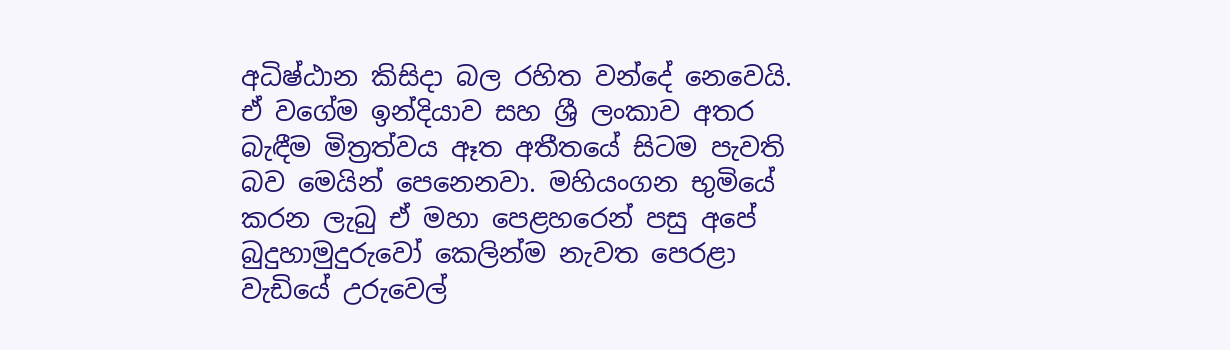අධිෂ්ඨාන කිසිදා බල රහිත වන්දේ නෙවෙයි. ඒ වගේම ඉන්දියාව සහ ශ්‍රී ලංකාව අතර බැඳීම මිත්‍රත්වය ඈත අතීතයේ සිටම පැවති බව මෙයින් පෙනෙනවා. මහියංගන භුමියේ කරන ලැබු ඒ මහා පෙළහරෙන් පසු අපේ බුදුහාමුදුරුවෝ කෙලින්ම නැවත පෙරළා වැඩියේ උරුවෙල්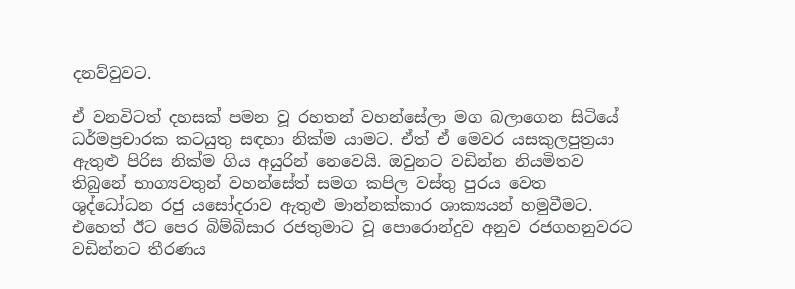දනව්වුවට.

ඒ වනවිටත් දහසක් පමන වූ රහතන් වහන්සේලා මග බලාගෙන සිටියේ ධර්මප්‍රචාරක කටයුතු සඳහා නික්ම යාමට. ඒත් ඒ මෙවර යසකුලපුත්‍රයා ඇතුළු පිරිස නික්ම ගිය අයුරින් නෙවෙයි. ඔවුනට වඩින්න නියමිතව තිබුනේ භාග්‍යවතුන් වහන්සේත් සමග කපිල වස්තු පුරය වෙත ශුද්ධෝධන රජු යසෝදරාව ඇතුළු මාන්නක්කාර ශාක්‍යයන් හමුවීමට. එහෙත් ඊට පෙර බිම්බිසාර රජතුමාට වූ පොරොන්දුව අනුව රජගහනුවරට වඩින්නට තීරණය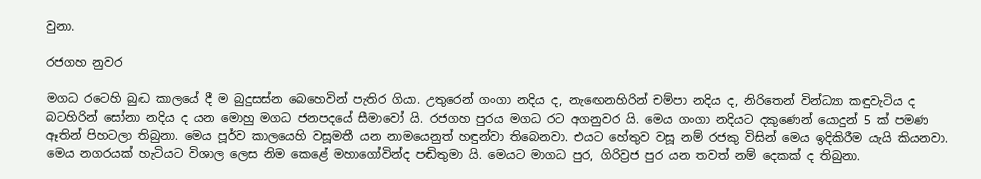වුනා.

රජගහ නුවර

මගධ රටෙහි බුද්‍ධ කාලයේ දී ම බුදුසස්න බෙහෙවින් පැතිර ගියා. උතුරෙන් ගංගා නදිය ද, නැඟෙනහිරින් චම්පා නදිය ද, නිරිතෙන් වින්ධ්‍යා කඳුවැටිය ද බටහිරින් සෝනා නදිය ද යන මොහු මගධ ජනපදයේ සීමාවෝ යි. රජගහ පුරය මගධ රට අගනුවර යි. මෙය ගංගා නදියට දකුණෙන් යොදුන් 5 ක් පමණ ඈතින් පිහටලා තිබුනා. මෙය පූර්ව කාලයෙහි වසූමතී යන නාමයෙනුත් හඳුන්වා තිබෙනවා. එයට හේතුව වසූ නම් රජකු විසින් මෙය ඉදිකිරීම යැයි කියනවා. මෙය නගරයක් හැටියට විශාල ලෙස නිම කෙළේ මහාගෝවින්ද පඬිතුමා යි. මෙයට මාගධ පුර, ගිරිව්‍රජ පුර යන තවත් නම් දෙකක් ද තිබුනා.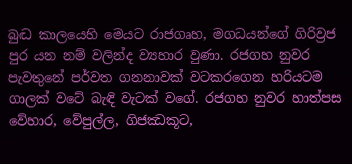බුද්‍ධ කාලයෙහි මෙයට රාජගෘහ, මගධයන්ගේ ගිරිව්‍රජ පුර යන නම් වලින්ද ව්‍යහාර වුණා. රජගහ නුවර පැවතුනේ පර්වත ගනනාවක් වටකරගෙන හරියටම ගාලක් වටේ බැඳි වැටක් වගේ. රජගහ නුවර හාත්පස වේහාර, වේපුල්ල, ගිජඣකූට,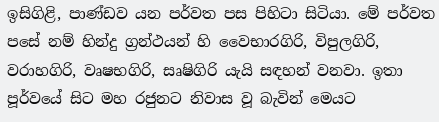ඉසිගිළි, පාණ්ඩව යන පර්වත පස පිහිටා සිටියා. මේ පර්වත පසේ නම් හින්දු ග්‍රන්ථයන් හි වෛභාරගිරි, විපුලගිරි, වරාහගිරි, වෘෂභගිරි, සෘෂිගිරි යැයි සඳහන් වනවා. ඉතා පූර්වයේ සිට මහ රජුනට නිවාස වූ බැවින් මෙයට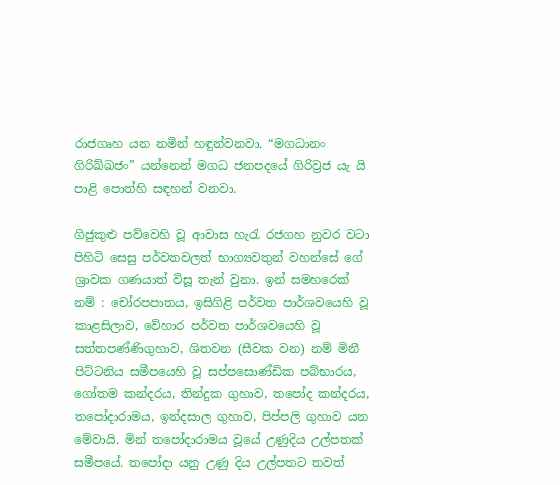රාජගෘහ යන නමින් හඳුන්වනවා. “මගධානං ගිරිඛ්ඛජං” යන්නෙන් මගධ ජනපදයේ ගිරිව්‍රජ යැ යි පාළි පොත්හි සඳහන් වනවා.

ගිජුකුළු පව්වෙහි වූ ආවාස හැරැ රජගහ නුවර වටා පිහිටි සෙසු පර්වතවලත් භාග්‍යවතුන් වහන්සේ ගේ ශ්‍රාවක ගණයාත් විසූ තැන් වුනා. ඉන් සමහරෙක් නම් : චෝරපපාතය, ඉසිගිළි පර්වත පාර්ශවයෙහි වූ කාළසිලාව, වේහාර පර්වත පාර්ශවයෙහි වූ සත්තපණ්ණිගුහාව, ශිතවන (සීවක වන) නම් මිනී පිට්ටනිය සමීපයෙහි වූ සප්පසොණ්ඩික පබ්භාරය, ගෝතම කන්දරය, තින්දුක ගුහාව, තපෝද කන්දරය, තපෝදාරාමය, ඉන්දසාල ගුහාව, පිප්පලි ගුහාව යන මේවායි. මින් තපෝදාරාමය වූයේ උණුදිය උල්පතක් සමීපයේ. තපෝදා යනු උණු දිය උල්පතට තවත්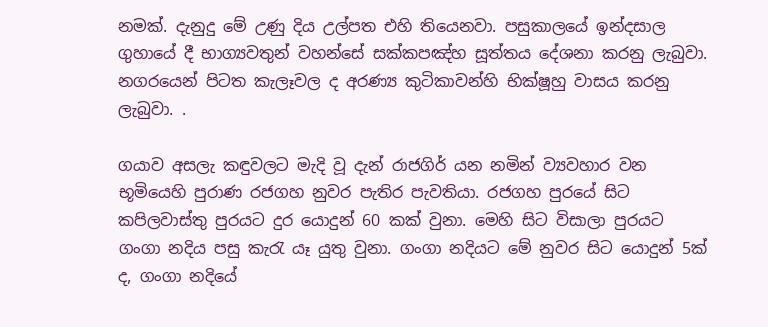නමක්. දැනුදු මේ උණු දිය උල්පත එහි තියෙනවා. පසුකාලයේ ඉන්දසාල ගුහායේ දී භාග්‍යවතුන් වහන්සේ සක්කපඤ්හ සූත්තය දේශනා කරනු ලැබුවා. නගරයෙන් පිටත කැලෑවල ද අරණ්‍ය කුටිකාවන්හි භික්ෂූහු වාසය කරනු ලැබුවා. .

ගයාව අසලැ කඳුවලට මැදි වූ දැන් රාජගිර් යන නමින් ව්‍යවහාර වන භූමියෙහි පුරාණ රජගහ නුවර පැතිර පැවතියා. රජගහ පුරයේ සිට කපිලවාස්තු පුරයට දුර යොදුන් 60 කක් වුනා. මෙහි සිට විසාලා පුරයට ගංගා නදිය පසු කැරැ යෑ යුතු වුනා. ගංගා නදියට මේ නුවර සිට යොදුන් 5ක් ද, ගංගා නදියේ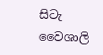සිටැ වෛශාලි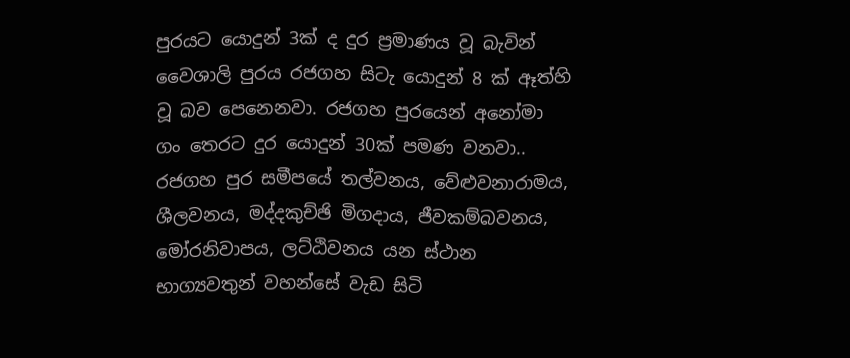පුරයට යොදුන් 3ක් ද දුර ප්‍රමාණය වූ බැවින් වෛශාලි පුරය රජගහ සිටැ යොදුන් 8 ක් ඈත්හි වූ බව පෙනෙනවා. රජගහ පුරයෙන් අනෝමා ගං තෙරට දුර යොදුන් 30ක් පමණ වනවා.. රජගහ පුර සමීපයේ තල්වනය, වේළුවනාරාමය, ශීලවනය, මද්දකුච්ඡි මිගදාය, ජීවකම්බවනය, මෝරනිවාපය, ලට්ඨිවනය යන ස්ථාන භාග්‍යවතුන් වහන්සේ වැඩ සිටි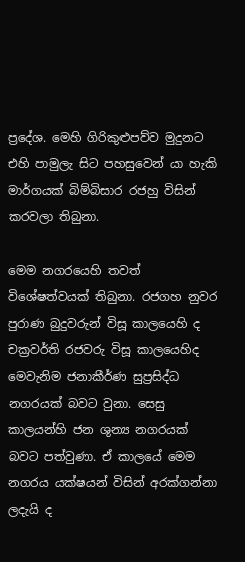ප්‍රදේශ. මෙහි ගිරිකුළුපව්ව මුදුනට එහි පාමුලැ සිට පහසුවෙන් යා හැකි මාර්ගයක් බිම්බිසාර රජහු විසින් කරවලා තිබුනා.

මෙම නගරයෙහි තවත් විශේෂත්වයක් තිබුනා. රජගහ නුවර පුරාණ බුදුවරුන් විසූ කාලයෙහි ද චක්‍රවර්ති රජවරු විසූ කාලයෙහිද මෙවැනිම ජනාකීර්ණ සුප්‍රසිද්ධ නගරයක් බවට වුනා. සෙසු කාලයන්හි ජන ශුන්‍ය නගරයක් බවට පත්වුණා. ඒ කාලයේ මෙම නගරය යක්ෂයන් විසින් අරක්ගන්නා ලදැයි ද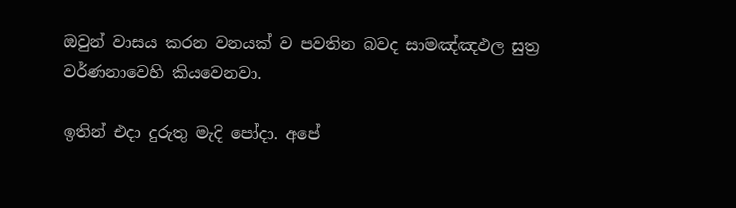ඔවුන් වාසය කරන වනයක් ව පවතින බවද සාමඤ්ඤඵල සුත්‍ර වර්ණනාවෙහි කියවෙනවා.

ඉතින් එදා දුරුතු මැදි පෝදා. අපේ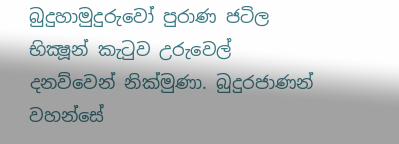බුදුහාමුදුරුවෝ පුරාණ ජටිල භික්‍ෂූන් කැටුව උරුවෙල් දනව්වෙන් නික්මුණා. බුදුරජාණන් වහන්සේ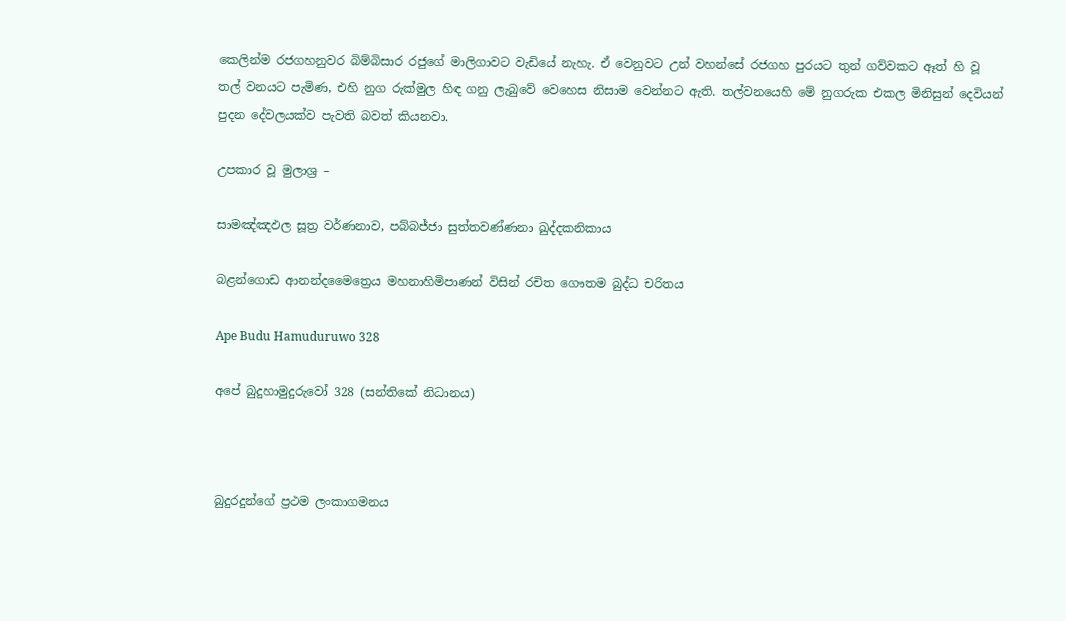කෙලින්ම රජගහනුවර බිම්බිසාර රජුගේ මාලිගාවට වැඩියේ නැහැ. ඒ වෙනුවට උන් වහන්සේ රජගහ පුරයට තුන් ගව්වකට ඈත් හි වූ තල් වනයට පැමිණ, එහි නුග රුක්මුල හිඳ ගනු ලැබුවේ වෙහෙස නිසාම වෙන්නට ඇති. තල්වනයෙහි මේ නුගරුක එකල මිනිසුන් දෙවියන් පුදන දේවලයක්ව පැවති බවත් කියනවා.

උපකාර වූ මුලාශ්‍ර –

සාමඤ්ඤඵල සූත්‍ර වර්ණනාව, පබ්බජ්ජා සුත්තවණ්ණනා ඛුද්දකනිකාය

බළන්ගොඩ ආනන්දමෛත්‍රෙය මහනාහිමිපාණන් විසින් රචිත ගෞතම බුද්ධ චරිතය

Ape Budu Hamuduruwo 328

අපේ බුදුහාමුදුරුවෝ 328 (සන්තිකේ නිධානය)



බුදුරදුන්ගේ ප්‍රථම ලංකාගමනය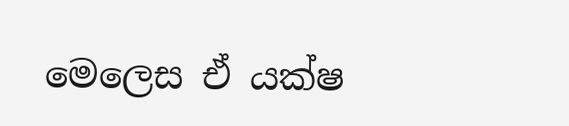මෙලෙස ඒ යක්ෂ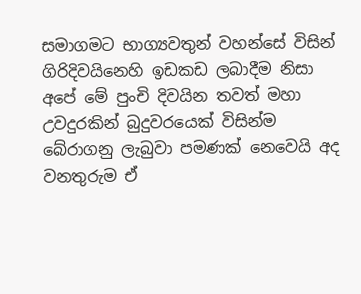සමාගමට භාග්‍යවතුන් වහන්සේ විසින් ගිරිදිවයිනෙහි ඉඩකඩ ලබාදීම නිසා අපේ මේ පුංචි දිවයින තවත් මහා උවදුරකින් බුදුවරයෙක් විසින්ම බේරාගනු ලැබුවා පමණක් නෙවෙයි අද වනතුරුම ඒ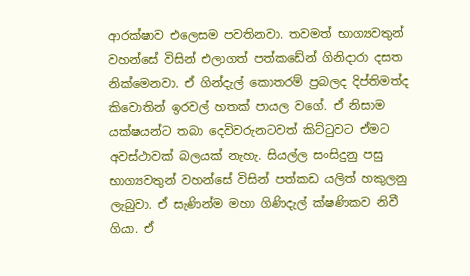ආරක්ෂාව එලෙසම පවතිනවා. තවමත් භාග්‍යවතුන් වහන්සේ විසින් එලාගත් පත්කඩේන් ගිනිදාරා දසත නික්මෙනවා. ඒ ගින්දැල් කොතරම් ප්‍රබලද දිප්තිමත්ද කිවොතින් ඉරවල් හතක් පායල වගේ. ඒ නිසාම යක්ෂයන්ට තබා දෙවිවරුනටවත් කිට්ටුවට ඒමට අවස්ථාවක් බලයක් නැහැ. සියල්ල සංසිදුනු පසු භාග්‍යවතුන් වහන්සේ විසින් පත්කඩ යලිත් හකුලනු ලැබුවා. ඒ සැණින්ම මහා ගිණිදැල් ක්ෂණිකව නිවී ගියා. ඒ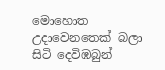මොහොත උදාවෙනතෙක් බලා සිටි දෙවිඹබුන්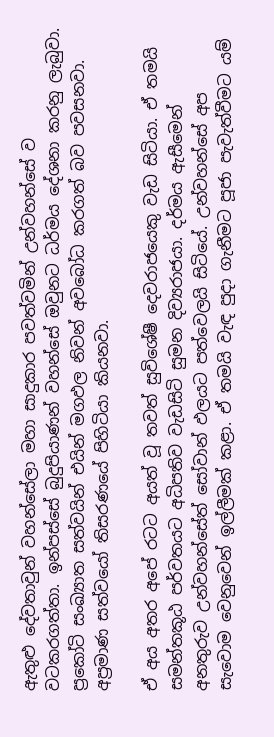ඇතුළු දේවතාවුන් වහන්සේලා මහා සාදුකාර පවත්වමින් උන්වහන්සේ ව වටකරගත්තා. ඉන්පස්සේ බුදුපියාණන් වහන්සේ ඔවුනට ධර්මය දේශනා කරනු ලැබුවා. ප්‍රකෝටි සංඛ්‍යාත සත්වයින් එයින් මගඵල නිවන් අවබෝධ කරගත් බව පවසනවා. අප්‍රමාණ සත්වයෝ තිසරණයේ පිහිටියා කියනවා.

ඒ අය අතර අපේ රටට අයත් වූ තවත් සුවිශේෂී දෙවරාජයෙකු වැඩ සිටියා. ඒ තමයි සමන්තකූඨ පර්වතයට අධිපතිව වැඩසිටි සුමන දිව්‍යරාජයා. දර්මය ඇසීමෙන් අනතුරුව උන්වහන්සේත් සෝවාන් ඵලයට පත්වෙලයි සිටියේ. උන්වහන්සේ අප සැවොම වෙනුවෙන් ඉල්ලීමක් කළා. ඒ තමයි වැඳ පුදා ගැනීමට පූජා පැවැත්වීමට යම්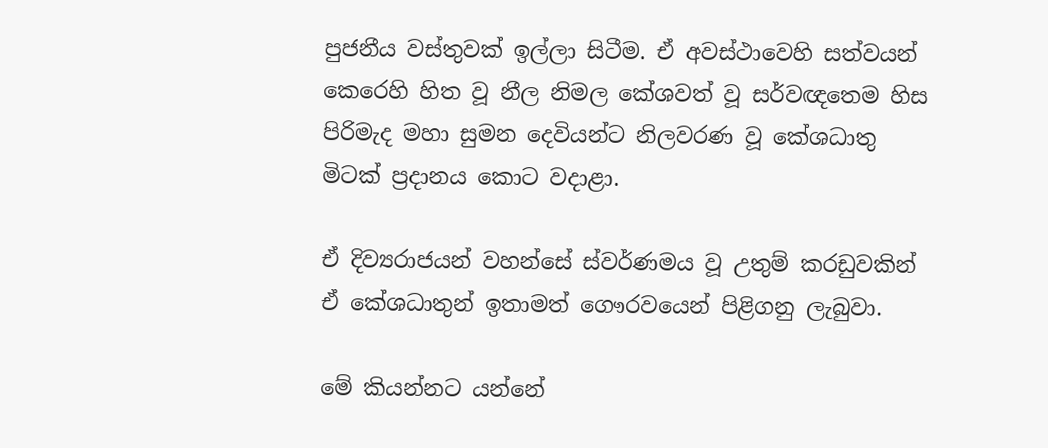පුජනීය වස්තුවක් ඉල්ලා සිටීම. ඒ අවස්ථාවෙහි සත්වයන් කෙරෙහි හිත වූ නීල නිමල කේශවත් වූ සර්වඥතෙම හිස පිරිමැද මහා සුමන දෙවියන්ට නිලවරණ වූ කේශධාතු මිටක් ප්‍රදානය කොට වදාළා.

ඒ දිව්‍යරාජයන් වහන්සේ ස්වර්ණමය වූ උතුම් කරඩුවකින් ඒ කේශධාතුන් ඉතාමත් ගෞරවයෙන් පිළිගනු ලැබුවා.

මේ කියන්නට යන්නේ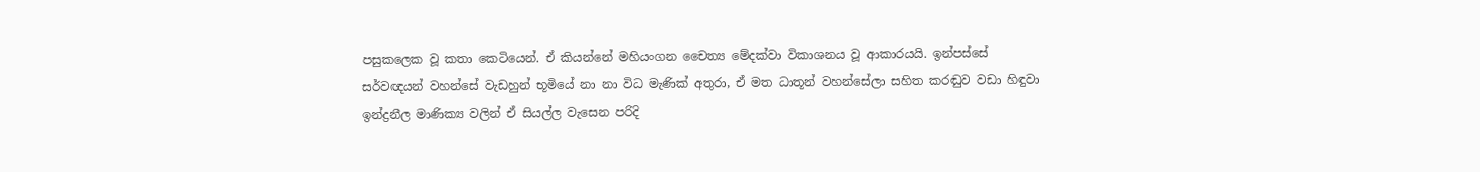පසුකලෙක වූ කතා කෙටියෙන්. ඒ කියන්නේ මහියංගන චෛත්‍ය මේදක්වා විකාශනය වූ ආකාරයයි. ඉන්පස්සේ සර්වඥයන් වහන්සේ වැඩහුන් භූමියේ නා නා විධ මැණික් අතුරා, ඒ මත ධාතූන් වහන්සේලා සහිත කරඬුව වඩා හිඳුවා ඉන්ද්‍රනීල මාණික්‍ය වලින් ඒ සියල්ල වැසෙන පරිදි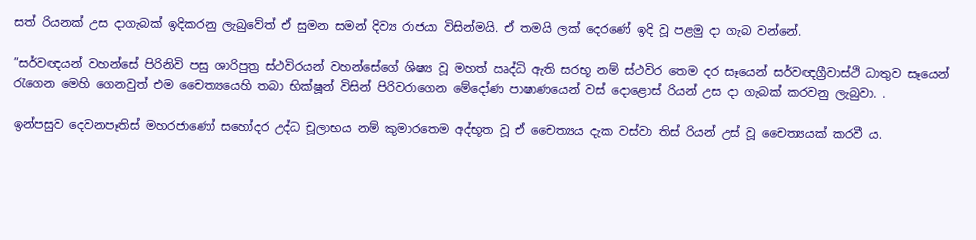සත් රියනක් උස දාගැබක් ඉදිකරනු ලැබුවේත් ඒ සුමන සමන් දිව්‍ය රාජයා විසින්මයි. ඒ තමයි ලක් දෙරණේ ඉදි වූ පළමු දා ගැබ වන්නේ.

”සර්වඥයන් වහන්සේ පිරිනිවි පසු ශාරිපුත්‍ර ස්ථවිරයන් වහන්සේගේ ශිෂ්‍ය වූ මහත් ඍද්ධි ඇති සරභූ නම් ස්ථවිර තෙම දර සෑයෙන් සර්වඥග්‍රීවාස්ථි ධාතුව සෑයෙන් රැගෙන මෙහි ගෙනවුත් එම චෛත්‍යයෙහි තබා භික්ෂූන් විසින් පිරිවරාගෙන මේදෝණ පාෂාණයෙන් වස් දොළොස් රියන් උස දා ගැබක් කරවනු ලැබුවා. .

ඉන්පසුව දෙවනපෑතිස් මහරජාණෝ සහෝදර උද්ධ චූලාභය නම් කුමාරතෙම අද්භූත වූ ඒ චෛත්‍යය දැක වස්වා තිස් රියන් උස් වූ චෛත්‍යයක් කරවී ය.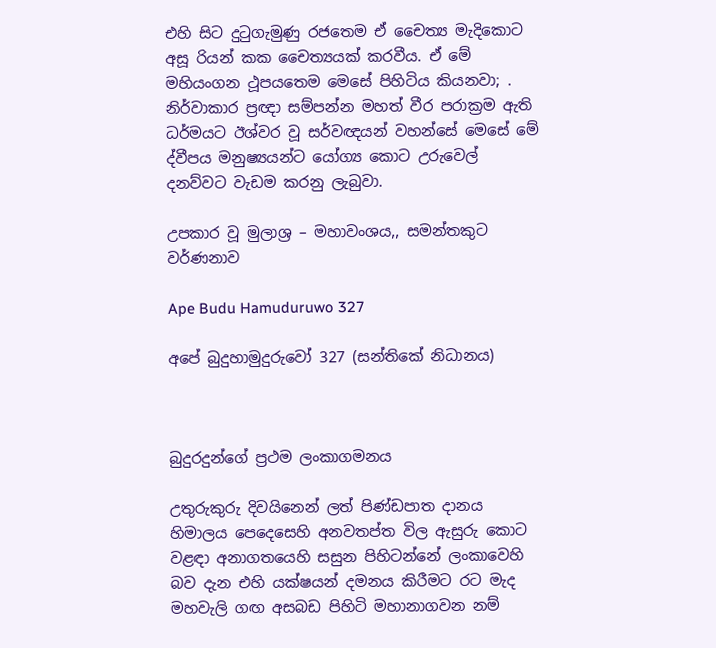එහි සිට දුටුගැමුණු රජතෙම ඒ චෛත්‍ය මැදිකොට අසූ රියන් කක චෛත්‍යයක් කරවීය. ඒ මේ මහියංගන ථූපයතෙම මෙසේ පිහිටිය කියනවා; . නිර්වාකාර ප්‍රඥා සම්පන්න මහත් වීර පරාක්‍රම ඇති ධර්මයට ඊශ්වර වූ සර්වඥයන් වහන්සේ මෙසේ මේ ද්වීපය මනුෂ්‍යයන්ට යෝග්‍ය කොට උරුවෙල් දනව්වට වැඩම කරනු ලැබුවා.

උපකාර වූ මුලාශ්‍ර – මහාවංශය,, සමන්තකුට වර්ණනාව

Ape Budu Hamuduruwo 327

අපේ බුදුහාමුදුරුවෝ 327 (සන්තිකේ නිධානය)



බුදුරදුන්ගේ ප්‍රථම ලංකාගමනය

උතුරුකුරු දිවයිනෙන් ලත් පිණ්ඩපාත දානය හිමාලය පෙදෙසෙහි අනවතප්ත විල ඇසුරු කොට වළඳා අනාගතයෙහි සසුන පිහිටන්නේ ලංකාවෙහි බව දැන එහි යක්ෂයන් දමනය කිරීමට රට මැද මහවැලි ගඟ අසබඩ පිහිටි මහානාගවන නම්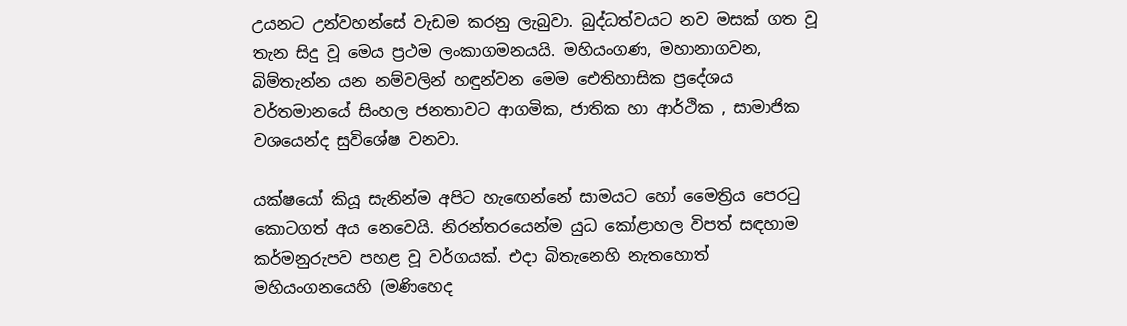උයනට උන්වහන්සේ වැඩම කරනු ලැබුවා. බුද්ධත්වයට නව මසක් ගත වූ තැන සිදු වූ මෙය ප්‍රථම ලංකාගමනයයි. මහියංගණ, මහානාගවන, බිම්තැන්න යන නම්වලින් හඳුන්වන මෙම ඓතිහාසික ප්‍රදේශය වර්තමානයේ සිංහල ජනතාවට ආගමික, ජාතික හා ආර්ථික , සාමාජික වශයෙන්ද සුවිශේෂ වනවා.

යක්ෂයෝ කියූ සැනින්ම අපිට හැඟෙන්නේ සාමයට හෝ මෛත්‍රිය පෙරටු කොටගත් අය නෙවෙයි. නිරන්තරයෙන්ම යුධ කෝළාහල විපත් සඳහාම කර්මනුරුපව පහළ වූ වර්ගයක්. එදා බිතැනෙහි නැතහොත් මහියංගනයෙහි (මණිහෙද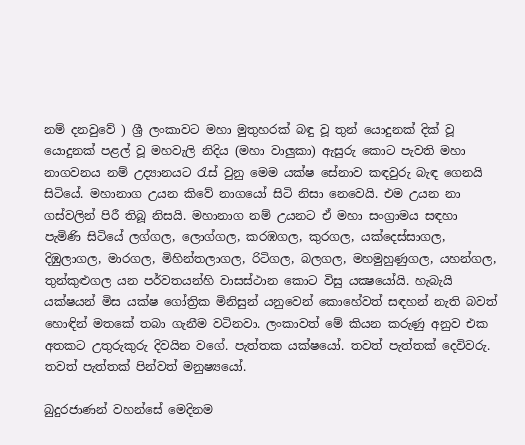නම් දනවුවේ ) ශ්‍රී ලංකාවට මහා මුතුහරක් බඳු වූ තුන් යොදුනක් දික් වූ යොදුනක් පළල් වූ මහවැලි නිදිය (මහා වාලුකා) ඇසුරු කොට පැවති මහා නාගවනය නම් උද්‍යානයට රැස් වුනු මෙම යක්ෂ සේනාව කඳවුරු බැඳ ගෙනයි සිටියේ. මහානාග උයන කිවේ නාගයෝ සිටි නිසා නෙවෙයි. එම උයන නා ගස්වලින් පිරී තිබූ නිසයි. මහානාග නම් උයනට ඒ මහා සංග්‍රාමය සඳහා පැමිණි සිටියේ ලග්ගල, ලොග්ගල, කරඹගල, කුරගල, යක්දෙස්සාගල, දිඹුලාගල, මාරගල, මිහින්තලාගල, රිටිගල, බලගල, මහමුහුණුගල, යහන්ගල, තුන්කුළුගල යන පර්වතයන්හි වාසස්ථාන කොට විසු යක්‍ෂයෝයි. හැබැයි යක්ෂයන් මිස යක්ෂ ගෝත්‍රික මිනිසුන් යනුවෙන් කොහේවත් සඳහන් නැති බවත් හොඳින් මතකේ තබා ගැනීම වටිනවා. ලංකාවත් මේ කියන කරුණු අනුව එක අතකට උතුරුකුරු දිවයින වගේ. පැත්තක යක්ෂයෝ. තවත් පැත්තක් දෙවිවරු. තවත් පැත්තක් පින්වත් මනුෂ්‍යයෝ.

බුදුරජාණන් වහන්සේ මෙදිනම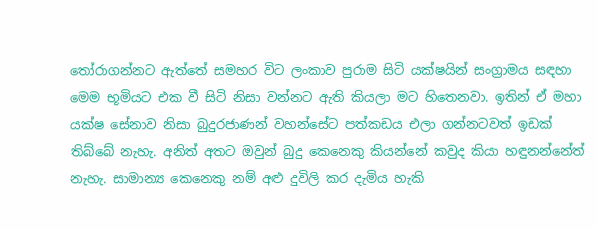තෝරාගන්නට ඇත්තේ සමහර විට ලංකාව පුරාම සිටි යක්ෂයින් සංග්‍රාමය සඳහා මෙම භූමියට එක වී සිටි නිසා වන්නට ඇති කියලා මට හිතෙනවා. ඉතින් ඒ මහා යක්ෂ සේනාව නිසා බුදුරජාණන් වහන්සේට පත්කඩය එලා ගන්නටවත් ඉඩක් තිබ්බේ නැහැ. අනිත් අතට ඔවුන් බුදු කෙනෙකු කියන්නේ කවුද කියා හඳුනන්නේත් නැහැ. සාමාන්‍ය කෙනෙකු නම් අළු දුවිලි කර දැමිය හැකි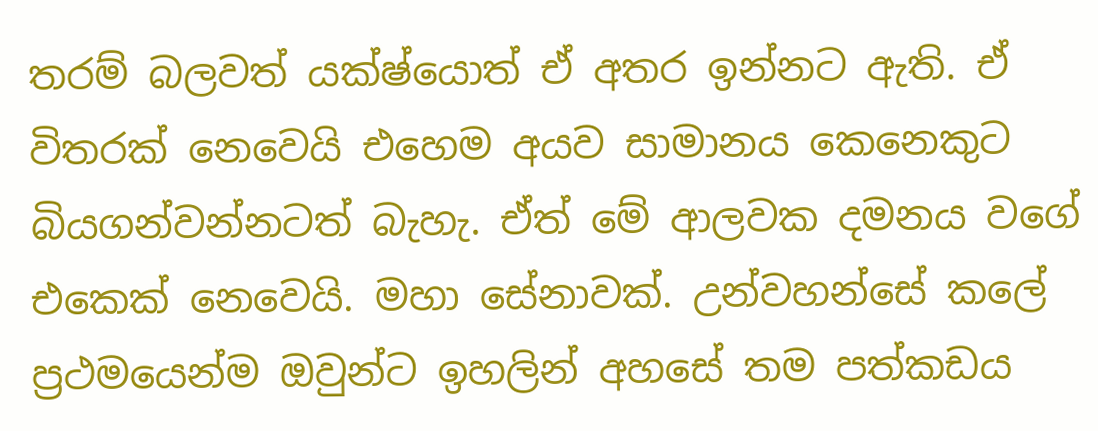තරම් බලවත් යක්ෂ්යොත් ඒ අතර ඉන්නට ඇති. ඒ විතරක් නෙවෙයි එහෙම අයව සාමානය කෙනෙකුට බියගන්වන්නටත් බැහැ. ඒත් මේ ආලවක දමනය වගේ එකෙක් නෙවෙයි. මහා සේනාවක්. උන්වහන්සේ කලේ ප්‍රථමයෙන්ම ඔවුන්ට ඉහලින් අහසේ තම පත්කඩය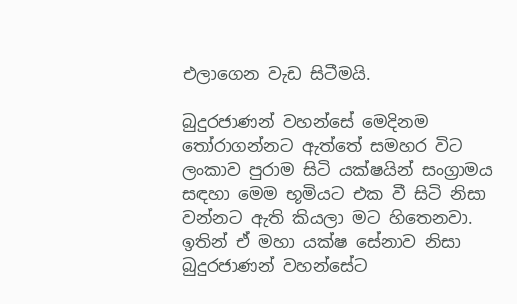එලාගෙන වැඩ සිටීමයි.

බුදුරජාණන් වහන්සේ මෙදිනම තෝරාගන්නට ඇත්තේ සමහර විට ලංකාව පුරාම සිටි යක්ෂයින් සංග්‍රාමය සඳහා මෙම භූමියට එක වී සිටි නිසා වන්නට ඇති කියලා මට හිතෙනවා. ඉතින් ඒ මහා යක්ෂ සේනාව නිසා බුදුරජාණන් වහන්සේට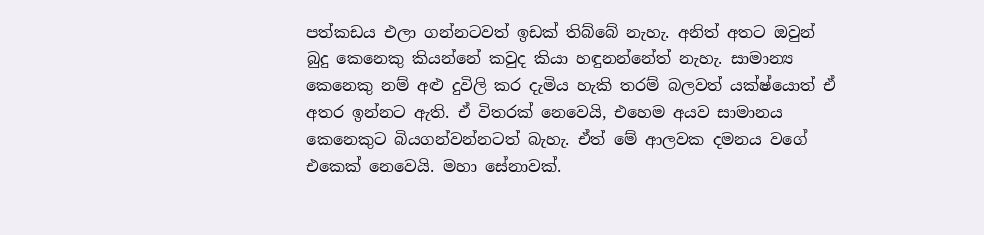පත්කඩය එලා ගන්නටවත් ඉඩක් තිබ්බේ නැහැ. අනිත් අතට ඔවුන් බුදු කෙනෙකු කියන්නේ කවුද කියා හඳුනන්නේත් නැහැ. සාමාන්‍ය කෙනෙකු නම් අළු දුවිලි කර දැමිය හැකි තරම් බලවත් යක්ෂ්යොත් ඒ අතර ඉන්නට ඇති. ඒ විතරක් නෙවෙයි, එහෙම අයව සාමානය කෙනෙකුට බියගන්වන්නටත් බැහැ. ඒත් මේ ආලවක දමනය වගේ එකෙක් නෙවෙයි. මහා සේනාවක්.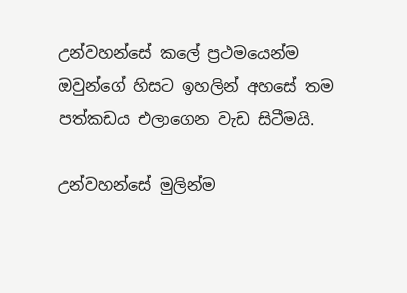උන්වහන්සේ කලේ ප්‍රථමයෙන්ම ඔවුන්ගේ හිසට ඉහලින් අහසේ තම පත්කඩය එලාගෙන වැඩ සිටීමයි.

උන්වහන්සේ මුලින්ම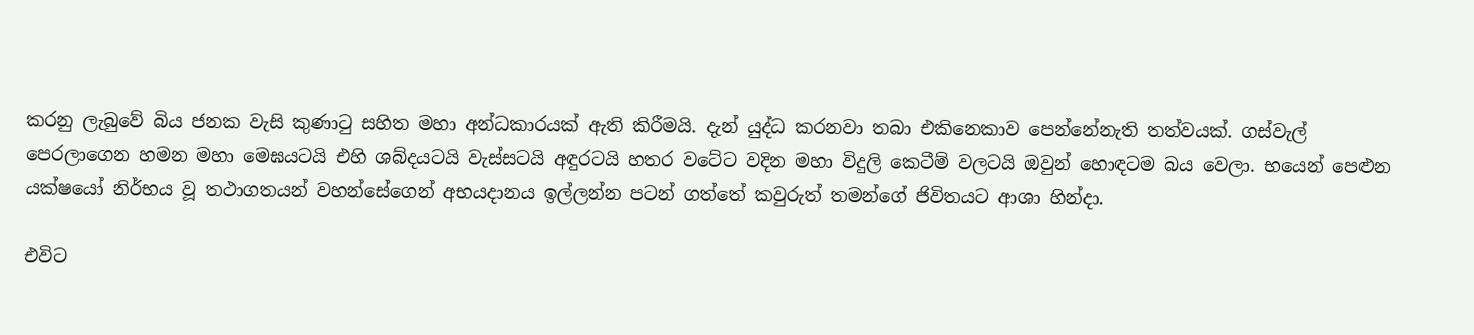කරනු ලැබුවේ බිය ජනක වැසි කුණාටු සහිත මහා අන්ධකාරයක් ඇති කිරීමයි. දැන් යුද්ධ කරනවා තබා එකිනෙකාව පෙන්නේනැති තත්වයක්. ගස්වැල් පෙරලාගෙන හමන මහා මෙඝයටයි එහි ශබ්දයටයි වැස්සටයි අඳුරටයි හතර වටේට වදින මහා විදුලි කෙටීම් වලටයි ඔවුන් හොඳටම බය වෙලා. භයෙන් පෙළුන යක්ෂයෝ නිර්භය වූ තථාගතයන් වහන්සේගෙන් අභයදානය ඉල්ලන්න පටන් ගත්තේ කවුරුත් තමන්ගේ ජිවිතයට ආශා හින්දා.

එවිට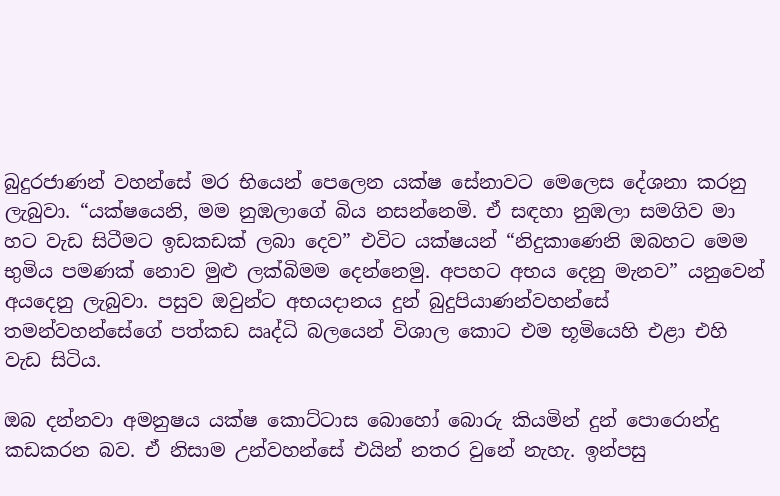බුදුරජාණන් වහන්සේ මර භියෙන් පෙලෙන යක්ෂ සේනාවට මෙලෙස දේශනා කරනු ලැබුවා. “යක්ෂයෙනි, මම නුඹලාගේ බිය නසන්නෙමි. ඒ සඳහා නුඹලා සමගිව මා හට වැඩ සිටීමට ඉඩකඩක් ලබා දෙව” එවිට යක්ෂයන් “නිදුකාණෙනි ඔබහට මෙම භුමිය පමණක් නොව මුළු ලක්බිමම දෙන්නෙමු. අපහට අභය දෙනු මැනව” යනුවෙන් අයදෙනු ලැබුවා. පසුව ඔවුන්ට අභයදානය දුන් බුදුපියාණන්වහන්සේ තමන්වහන්සේගේ පත්කඩ ඍද්ධි බලයෙන් විශාල කොට එම භූමියෙහි එළා එහි වැඩ සිටිය.

ඔබ දන්නවා අමනුෂය යක්ෂ කොට්ටාස බොහෝ බොරු කියමින් දුන් පොරොන්දු කඩකරන බව. ඒ නිසාම උන්වහන්සේ එයින් නතර වුනේ නැහැ. ඉන්පසු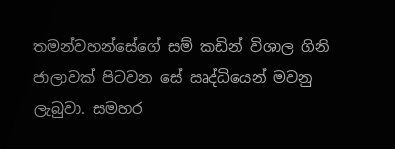තමන්වහන්සේගේ සම් කඩින් විශාල ගිනි ජාලාවක් පිටවන සේ ඍද්ධියෙන් මවනු ලැබුවා. සමහර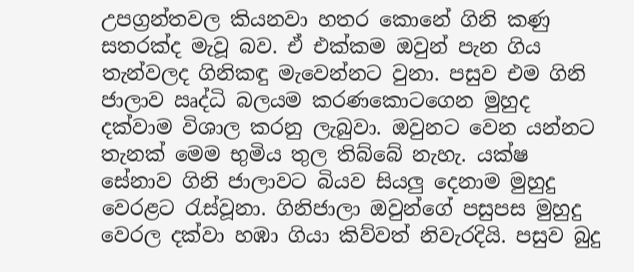උපග්‍රන්තවල කියනවා හතර කොනේ ගිනි කණු සතරක්ද මැවූ බව. ඒ එක්කම ඔවුන් පැන ගිය තැන්වලද ගිනිකඳු මැවෙන්නට වුනා. පසුව එම ගිනි ජාලාව ඍද්ධි බලයම කරණකොටගෙන මුහුද දක්වාම විශාල කරනු ලැබුවා. ඔවුනට වෙන යන්නට තැනක් මෙම භුමිය තුල තිබ්බේ නැහැ. යක්ෂ සේනාව ගිනි ජාලාවට බියව සියලු දෙනාම මුහුදු වෙරළට රැස්වූනා. ගිනිජාලා ඔවුන්ගේ පසුපස මුහුදු වෙරල දක්වා හඹා ගියා කිව්වත් නිවැරදියි. පසුව බුදු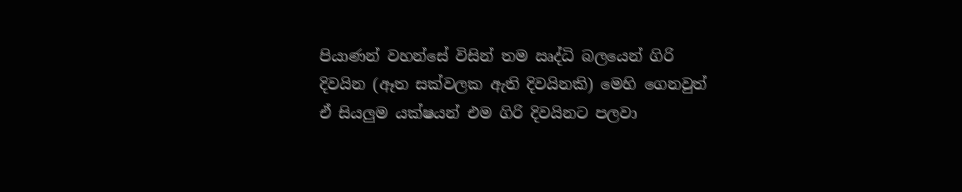පියාණන් වහන්සේ විසින් තම ඍද්ධි බලයෙන් ගිරි දිවයින (ඈත සක්වලක ඇති දිවයිනකි) මෙහි ගෙනවුත් ඒ සියලුම යක්ෂයන් එම ගිරි දිවයිනට පලවා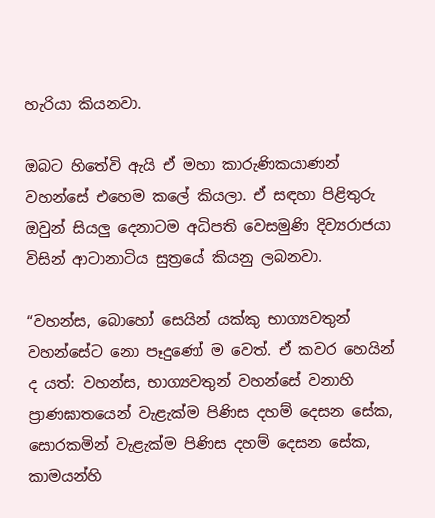හැරියා කියනවා.

ඔබට හිතේවි ඇයි ඒ මහා කාරුණිකයාණන් වහන්සේ එහෙම කලේ කියලා. ඒ සඳහා පිළිතුරු ඔවුන් සියලු දෙනාටම අධිපති වෙසමුණි දිව්‍යරාජයා විසින් ආටානාටිය සුත්‍රයේ කියනු ලබනවා.

“වහන්ස, බොහෝ සෙයින් යක්කු භාග්‍යවතුන් වහන්සේට නො පෑදුණෝ ම වෙත්. ඒ කවර හෙයින් ද යත්: වහන්ස, භාග්‍යවතුන් වහන්සේ වනාහි ප්‍රාණඝාතයෙන් වැළැක්ම පිණිස දහම් දෙසන සේක, සොරකමින් වැළැක්ම පිණිස දහම් දෙසන සේක, කාමයන්හි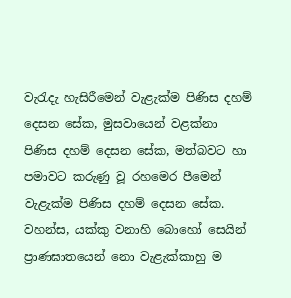වැරැදැ හැසිරීමෙන් වැළැක්ම පිණිස දහම් දෙසන සේක, මුසවායෙන් වළක්නා පිණිස දහම් දෙසන සේක, මත්බවට හා පමාවට කරුණු වූ රහමෙර පීමෙන් වැළැක්ම පිණිස දහම් දෙසන සේක. වහන්ස, යක්කු වනාහි බොහෝ සෙයින් ප්‍රාණඝාතයෙන් නො වැළැක්කාහු ම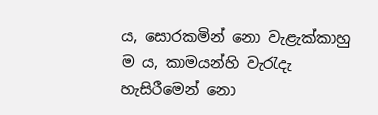ය, සොරකමින් නො වැළැක්කාහු ම ය, කාමයන්හි වැරැදැ හැසිරීමෙන් නො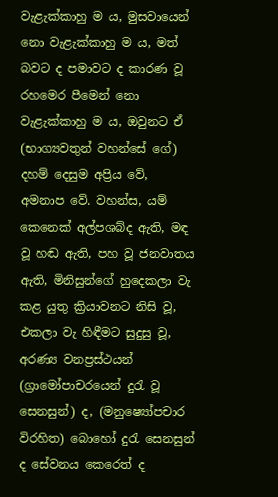වැළැක්කාහු ම ය, මුසවායෙන් නො වැළැක්කාහු ම ය, මත් බවට ද පමාවට ද කාරණ වූ රහමෙර පීමෙන් නො වැළැක්කාහු ම ය, ඔවුනට ඒ (භාග්‍යවතුන් වහන්සේ ගේ) දහම් දෙසුම අප්‍රිය වේ, අමනාප වේ. වහන්ස, යම් කෙනෙක් අල්පශබ්ද ඇති, මඳ වූ හඬ ඇති, පහ වූ ජනවාතය ඇති, මිනිසුන්ගේ හුදෙකලා වැ කළ යුතු ක්‍රියාවනට නිසි වූ, එකලා වැ හිඳීමට සුදුසු වූ, අරණ්‍ය වනප්‍රස්ථයන් (ග්‍රාමෝපාචරයෙන් දුරැ වූ සෙනසුන්) ද, (මනුෂ්‍යෝපචාර විරහිත) බොහෝ දුරැ සෙනසුන් ද සේවනය කෙරෙත් ද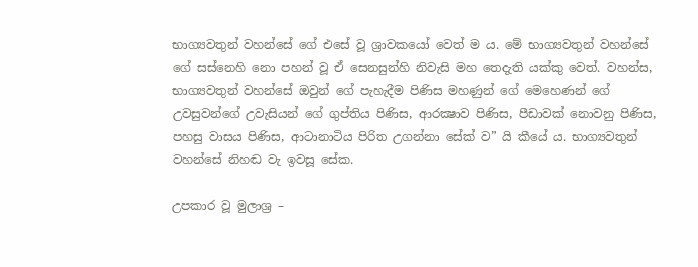භාග්‍යවතුන් වහන්සේ ගේ එසේ වූ ශ්‍රාවකයෝ වෙත් ම ය. මේ භාග්‍යවතුන් වහන්සේ ගේ සස්නෙහි නො පහන් වූ ඒ සෙනසුන්හි නිවැසි මහ තෙදැති යක්කු වෙත්. වහන්ස, භාග්‍යවතුන් වහන්සේ ඔවුන් ගේ පැහැදීම පිණිස මහණුන් ගේ මෙහෙණන් ගේ උවසුවන්ගේ උවැසියන් ගේ ගුප්තිය පිණිස, ආරක්‍ෂාව පිණිස, පීඩාවක් නොවනු පිණිස, පහසු වාසය පිණිස, ආටානාටිය පිරිත උගන්නා සේක් ව” යි කීයේ ය. භාග්‍යවතුන් වහන්සේ නිහඬ වැ ඉවසූ සේක.

උපකාර වූ මුලාශ්‍ර –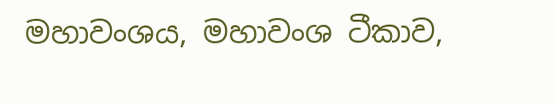මහාවංශය, මහාවංශ ටීකාව,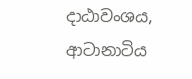දාඨාවංශය, ආටානාටිය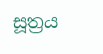සූත්‍රය